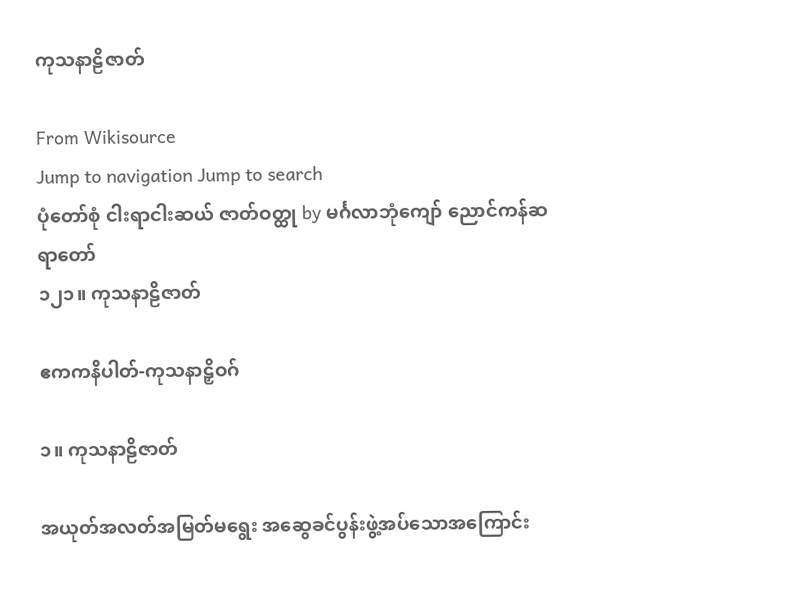ကုသနာဠိဇာတ်

From Wikisource
Jump to navigation Jump to search
ပုံတော်စုံ ငါးရာငါးဆယ် ဇာတ်ဝတ္ထု by မင်္ဂလာဘုံကျော် ညောင်ကန်ဆရာတော်
၁၂၁။ ကုသနာဠိဇာတ်

ဧကကနိပါတ်-ကုသနာဠှိဝဂ်

၁။ ကုသနာဠိဇာတ်

အယုတ်အလတ်အမြတ်မရွေး အဆွေခင်ပွန်းဖွဲ့အပ်သောအကြောင်း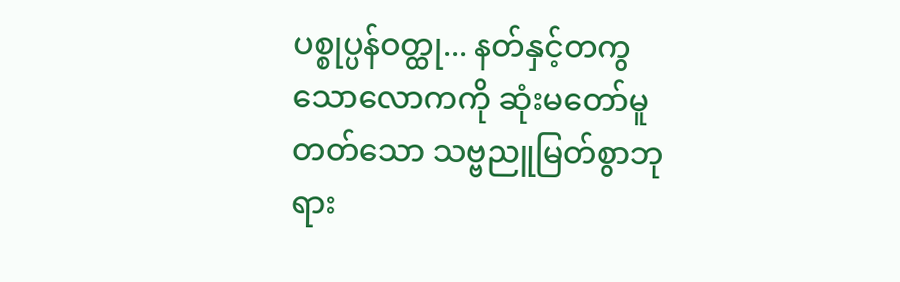ပစ္စုပ္ပန်ဝတ္ထု... နတ်နှင့်တကွသောလောကကို ဆုံးမတော်မူတတ်သော သဗ္ဗညူမြတ်စွာဘုရား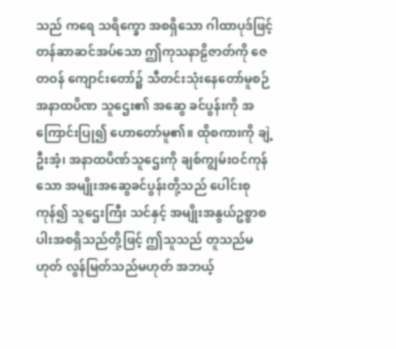သည် ကရေ သရိက္ခော အစရှိသော ဂါထာပုဒ်ဖြင့် တန်ဆာဆင်အပ်သော ဤကုသနာဠိဇာတ်ကို ဇေတဝန် ကျောင်းတော်၌ သီတင်းသုံးနေတော်မူစဉ် အနာထပိဏ သူဌေး၏ အဆွေ ခင်ပွန်းကို အကြောင်းပြု၍ ဟောတော်မူ၏။ ထိုစကားကို ချဲ့ဦးအံ့၊ အနာထပိဏ်သူဌေးကို ချစ်ကျွမ်းဝင်ကုန်သော အမျိုးအဆွေခင်ပွန်းတို့သည် ပေါင်းစုကုန်၍ သူဌေးကြီး သင်နှင့် အမျိုးအနွယ်ဥစ္စာစပါးအစရှိသည်တို့ဖြင့် ဤသူသည် တူသည်မဟုတ် လွန်မြတ်သည်မဟုတ် အဘယ့်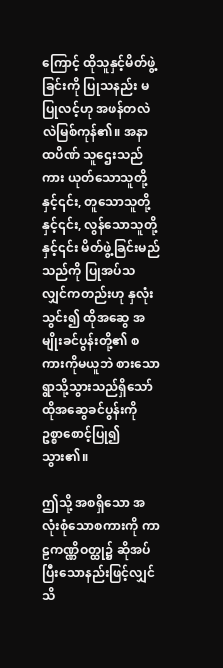ကြောင့် ထိုသူနှင့်မိတ်ဖွဲ့ခြင်းကို ပြုသနည်း မပြုလင့်ဟု အဖန်တလဲလဲမြစ်ကုန်၏။ အနာထပိဏ် သူဌေးသည်ကား ယုတ်သောသူတို့နှင့်၎င်း, တူသောသူတို့နှင့်၎င်း, လွန်သောသူတို့နှင့်၎င်း မိတ်ဖွဲ့ခြင်းမည်သည်ကို ပြုအပ်သလျှင်ကတည်းဟု နှလုံးသွင်း၍ ထိုအဆွေ အမျိုးခင်ပွန်းတို့၏ စကားကိုမယူဘဲ စားသောရွာသို့သွားသည်ရှိသော် ထိုအဆွေခင်ပွန်းကို ဥစ္စာစောင့်ပြု၍ သွား၏။

ဤသို့ အစရှိသော အလုံးစုံသောစကားကို ကာဠကဏ္ဏိဝတ္ထု၌ ဆိုအပ်ပြီးသောနည်းဖြင့်လျှင် သိ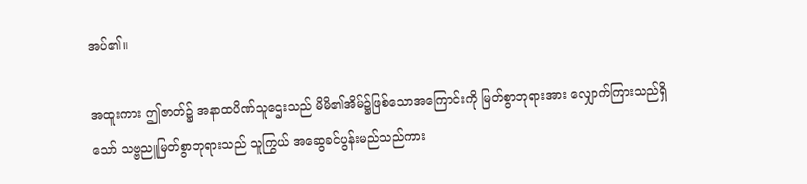အပ်၏။

အထူးကား ဤဇာတ်၌ အနာထပိဏ်သူဌေးသည် မိမိ၏အိမ်၌ဖြစ်သောအကြောင်းကို မြတ်စွာဘုရားအား လျှောက်ကြားသည်ရှိသော် သဗ္ဗညူမြတ်စွာဘုရားသည် သူကြွယ် အဆွေခင်ပွန်းမည်သည်ကား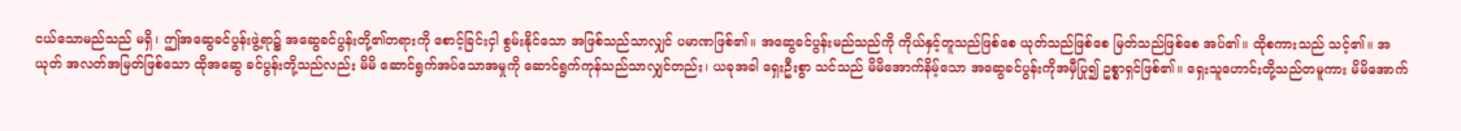ငယ်သောမည်သည် မရှိ၊ ဤအဆွေခင်ပွန်းဖွဲ့ရာ၌ အဆွေခင်ပွန်းတို့၏တရားကို စောင့်ခြင်းငှါ စွမ်းနိုင်သော အဖြစ်သည်သာလျှင် ပမာဏဖြစ်၏။ အဆွေခင်ပွန်းမည်သည်ကို ကိုယ်နှင့်တူသည်ဖြစ်စေ ယုတ်သည်ဖြစ်စေ မြတ်သည်ဖြစ်စေ အပ်၏။ ထိုစကားသည် သင့်၏။ အယုတ် အလတ်အမြတ်ဖြစ်သော ထိုအဆွေ ခင်ပွန်းတို့သည်လည်း မိမိ ဆောင်ရွက်အပ်သောအမှုကို ဆောင်ရွက်ကုန်သည်သာလျှင်တည်း၊ ယခုအခါ ရှေးဦးစွာ သင်သည် မိမိအောက်နိမ့်သော အဆွေခင်ပွန်းကိုအမှီပြု၍ ဥစ္စာရှင်ဖြစ်၏။ ရှေးသူဟောင်းတို့သည်တမူကား မိမိအောက်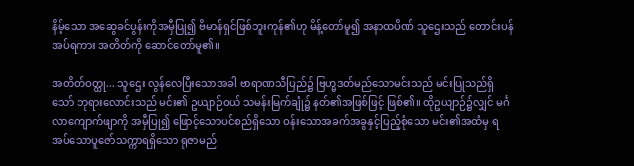နိမ့်သော အဆွေခင်ပွန်းကိုအမှီပြု၍ ဗိမာန်ရှင်ဖြစ်ဘူးကုန်၏ဟု မိန့်တော်မူ၍ အနာထပိဏ် သူဌေးသည် တောင်းပန်အပ်ရကား အတိတ်ကို ဆောင်တော်မူ၏။

အတိတ်ဝတ္ထု... သူဌေး လွန်လေပြီးသောအခါ ဗာရာဏသီပြည်၌ ဗြဟ္မဒတ်မည်သောမင်းသည် မင်းပြုသည်ရှိသော် ဘုရားလောင်းသည် မင်း၏ ဥယျာဉ်ဝယ် သမန်းမြက်ချုံ၌ နတ်၏အဖြစ်ဖြင့် ဖြစ်၏။ ထိုဥယျာဉ်၌လျှင် မင်္ဂလာကျောက်ဖျာကို အမှီပြု၍ ဖြောင့်သောပင်စည်ရှိသော ဝန်းသောအခက်အခွနှင့်ပြည့်စုံသော မင်း၏အထံမှ ရအပ်သောပူဇော်သက္ကာရရှိသော ရုဇာမည်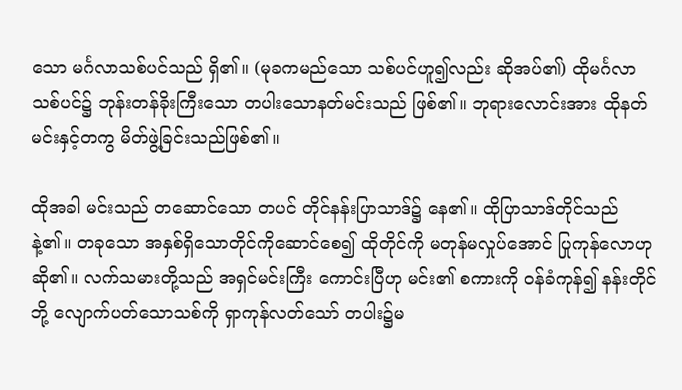သော မင်္ဂလာသစ်ပင်သည် ရှိ၏။ (မုခကမည်သော သစ်ပင်ဟူ၍လည်း ဆိုအပ်၏) ထိုမင်္ဂလာသစ်ပင်၌ ဘုန်းတန်ခိုးကြီးသော တပါးသောနတ်မင်းသည် ဖြစ်၏။ ဘုရားလောင်းအား ထိုနတ်မင်းနှင့်တကွ မိတ်ဖွဲ့ခြင်းသည်ဖြစ်၏။

ထိုအခါ မင်းသည် တဆောင်သော တပင် တိုင်နန်းပြာသာဒ်၌ နေ၏။ ထိုပြာသာဒ်တိုင်သည် နဲ့၏။ တခုသော အနှစ်ရှိသောတိုင်ကိုဆောင်စေ၍ ထိုတိုင်ကို မတုန်မလှုပ်အောင် ပြုကုန်လောဟု ဆို၏။ လက်သမားတို့သည် အရှင်မင်းကြီး ကောင်းပြီဟု မင်း၏ စကားကို ဝန်ခံကုန်၍ နန်းတိုင်ဘို့ လျောက်ပတ်သောသစ်ကို ရှာကုန်လတ်သော် တပါး၌မ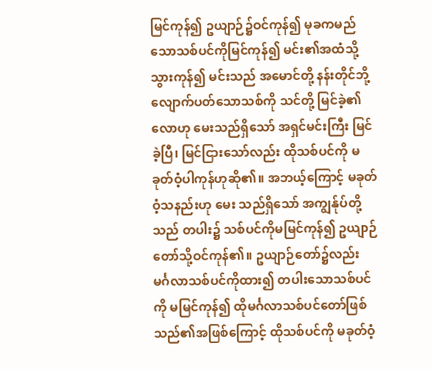မြင်ကုန်၍ ဥယျာဉ်၌ဝင်ကုန်၍ မုခကမည်သောသစ်ပင်ကိုမြင်ကုန်၍ မင်း၏အထံသို့သွားကုန်၍ မင်းသည် အမောင်တို့ နန်းတိုင်ဘို့ လျောက်ပတ်သောသစ်ကို သင်တို့ မြင်ခဲ့၏လောဟု မေးသည်ရှိသော် အရှင်မင်းကြီး မြင်ခဲ့ပြီ၊ မြင်ငြားသော်လည်း ထိုသစ်ပင်ကို မခုတ်ဝံ့ပါကုန်ဟုဆို၏။ အဘယ့်ကြောင့် မခုတ်ဝံ့သနည်းဟု မေး သည်ရှိသော် အကျွန်ုပ်တို့သည် တပါး၌ သစ်ပင်ကိုမမြင်ကုန်၍ ဥယျာဉ်တော်သို့ဝင်ကုန်၏။ ဥယျာဉ်တော်၌လည်း မင်္ဂလာသစ်ပင်ကိုထား၍ တပါးသောသစ်ပင်ကို မမြင်ကုန်၍ ထိုမင်္ဂလာသစ်ပင်တော်ဖြစ်သည်၏အဖြစ်ကြောင့် ထိုသစ်ပင်ကို မခုတ်ဝံ့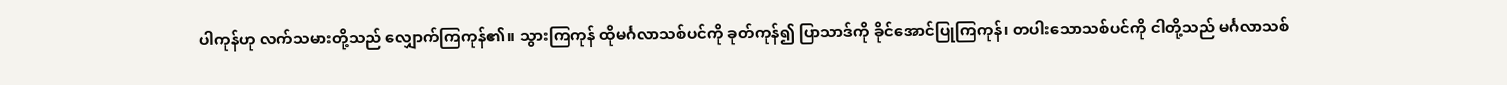ပါကုန်ဟု လက်သမားတို့သည် လျှောက်ကြကုန်၏။ သွားကြကုန် ထိုမင်္ဂလာသစ်ပင်ကို ခုတ်ကုန်၍ ပြာသာဒ်ကို ခိုင်အောင်ပြုကြကုန်၊ တပါးသောသစ်ပင်ကို ငါတို့သည် မင်္ဂလာသစ်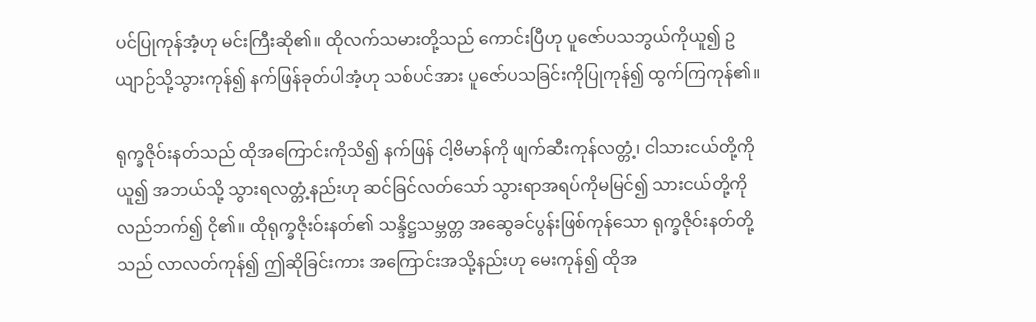ပင်ပြုကုန်အံ့ဟု မင်းကြီးဆို၏။ ထိုလက်သမားတို့သည် ကောင်းပြီဟု ပူဇော်ပသဘွယ်ကိုယူ၍ ဥယျာဉ်သို့သွားကုန်၍ နက်ဖြန်ခုတ်ပါအံ့ဟု သစ်ပင်အား ပူဇော်ပသခြင်းကိုပြုကုန်၍ ထွက်ကြကုန်၏။

ရုက္ခဇိုဝ်းနတ်သည် ထိုအကြောင်းကိုသိ၍ နက်ဖြန် ငါ့ဗိမာန်ကို ဖျက်ဆီးကုန်လတ္တံ့၊ ငါသားငယ်တို့ကိုယူ၍ အဘယ်သို့ သွားရလတ္တံ့နည်းဟု ဆင်ခြင်လတ်သော် သွားရာအရပ်ကိုမမြင်၍ သားငယ်တို့ကို လည်ဘက်၍ ငို၏။ ထိုရုက္ခဇိုးဝ်းနတ်၏ သန္ဒိဋ္ဌသမ္ဘတ္တ အဆွေခင်ပွန်းဖြစ်ကုန်သော ရုက္ခဇိုဝ်းနတ်တို့သည် လာလတ်ကုန်၍ ဤဆိုခြင်းကား အကြောင်းအသို့နည်းဟု မေးကုန်၍ ထိုအ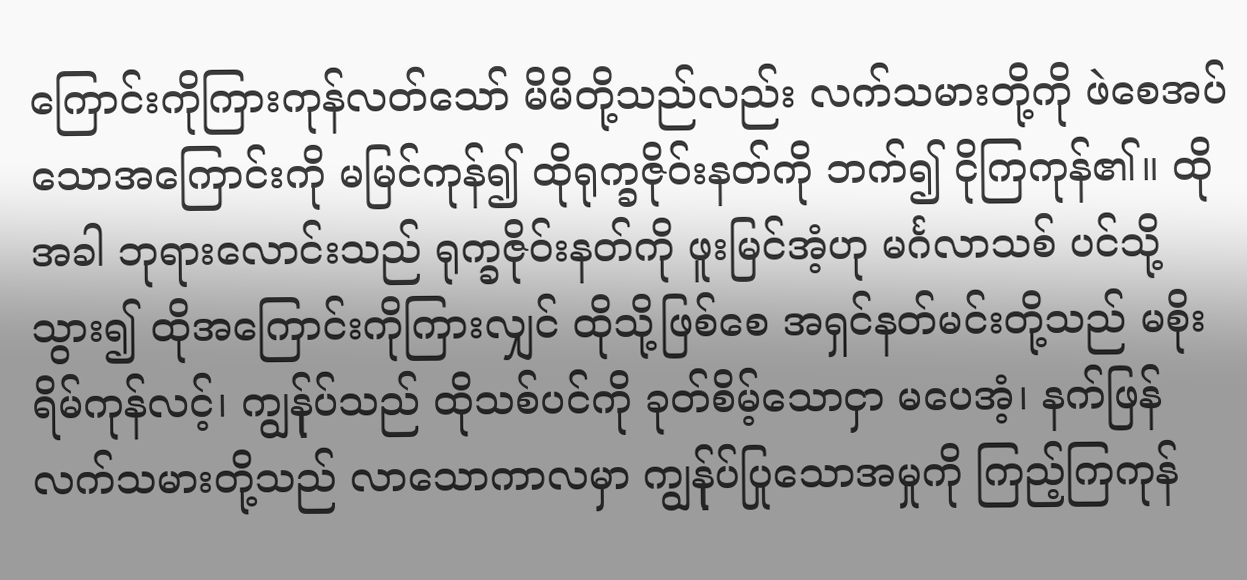ကြောင်းကိုကြားကုန်လတ်သော် မိမိတို့သည်လည်း လက်သမားတို့ကို ဖဲစေအပ်သောအကြောင်းကို မမြင်ကုန်၍ ထိုရုက္ခဇိုဝ်းနတ်ကို ဘက်၍ ငိုကြကုန်၏။ ထိုအခါ ဘုရားလောင်းသည် ရုက္ခဇိုဝ်းနတ်ကို ဖူးမြင်အံ့ဟု မင်္ဂလာသစ် ပင်သို့ သွား၍ ထိုအကြောင်းကိုကြားလျှင် ထိုသို့ဖြစ်စေ အရှင်နတ်မင်းတို့သည် မစိုးရိမ်ကုန်လင့်၊ ကျွန်ုပ်သည် ထိုသစ်ပင်ကို ခုတ်စိမ့်သောငှာ မပေအံ့၊ နက်ဖြန် လက်သမားတို့သည် လာသောကာလမှာ ကျွန်ုပ်ပြုသောအမှုကို ကြည့်ကြကုန်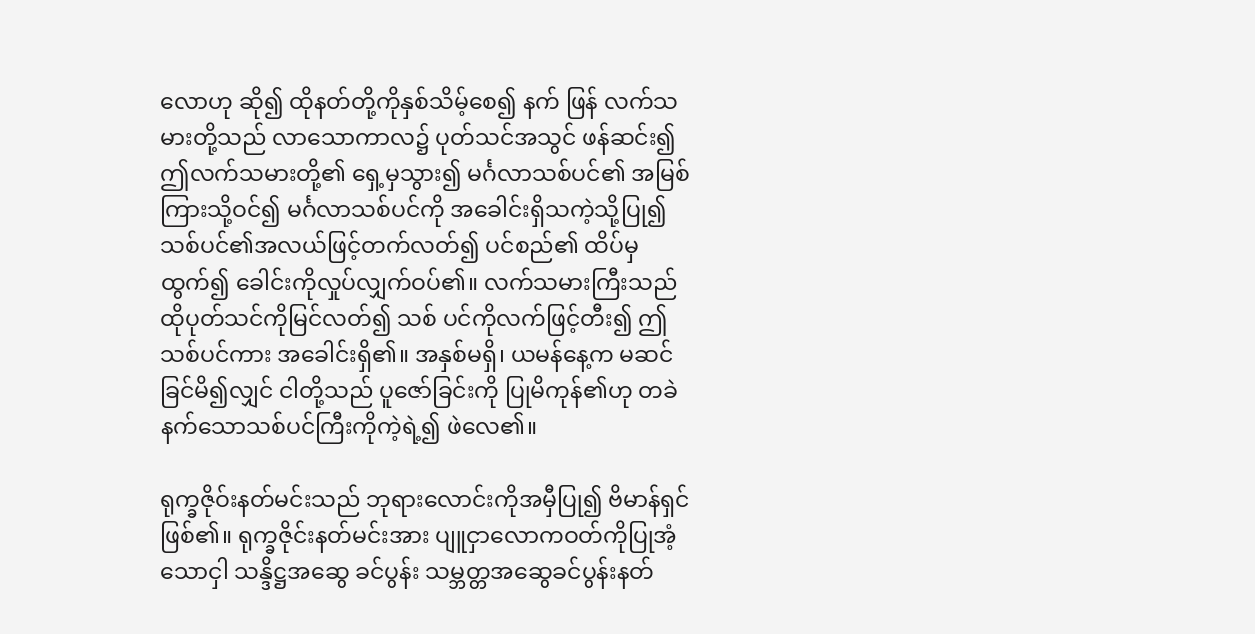လောဟု ဆို၍ ထိုနတ်တို့ကိုနှစ်သိမ့်စေ၍ နက် ဖြန် လက်သမားတို့သည် လာသောကာလ၌ ပုတ်သင်အသွင် ဖန်ဆင်း၍ ဤလက်သမားတို့၏ ရှေ့မှသွား၍ မင်္ဂလာသစ်ပင်၏ အမြစ်ကြားသို့ဝင်၍ မင်္ဂလာသစ်ပင်ကို အခေါင်းရှိသကဲ့သို့ပြု၍ သစ်ပင်၏အလယ်ဖြင့်တက်လတ်၍ ပင်စည်၏ ထိပ်မှထွက်၍ ခေါင်းကိုလှုပ်လျှက်ဝပ်၏။ လက်သမားကြီးသည် ထိုပုတ်သင်ကိုမြင်လတ်၍ သစ် ပင်ကိုလက်ဖြင့်တီး၍ ဤသစ်ပင်ကား အခေါင်းရှိ၏။ အနှစ်မရှိ၊ ယမန်နေ့က မဆင်ခြင်မိ၍လျှင် ငါတို့သည် ပူဇော်ခြင်းကို ပြုမိကုန်၏ဟု တခဲ နက်သောသစ်ပင်ကြီးကိုကဲ့ရဲ့၍ ဖဲလေ၏။

ရုက္ခဇိုဝ်းနတ်မင်းသည် ဘုရားလောင်းကိုအမှီပြု၍ ဗိမာန်ရှင်ဖြစ်၏။ ရုက္ခဇိုင်းနတ်မင်းအား ပျူငှာလောကဝတ်ကိုပြုအံ့သောငှါ သန္ဒိဋ္ဌအဆွေ ခင်ပွန်း သမ္ဘတ္တအဆွေခင်ပွန်းနတ်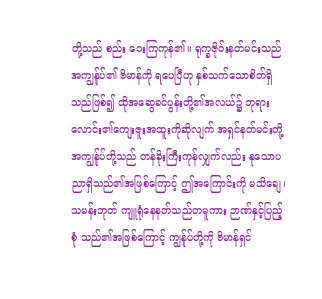တို့သည် စည်း ဝေးကြကုန်၏။ ရုက္ခဇိုဝ်းနတ်မင်းသည် အကျွန်ုပ်၏ ဗိမာန်ကို ရပေပြီဟု နှစ်သက်သောစိတ်ရှိ သည်ဖြစ်၍ ထိုအဆွေခင်ပွန်းတို့၏အလယ်၌ ဘုရားလောင်း၏ကျေးဇူးအထူးကိုဆိုလျက် အရှင်နတ်မင်းတို့ အကျွန်ုပ်တို့သည် တန်ခိုးကြီးကုန်လျှက်လည်း နုသောပညာရှိသည်၏အဖြစ်ကြောင့် ဤအကြောင်းကို မသိချေ၊ သမန်းဘုတ် ကျူရုံနေနတ်သည်တမူကား ဉာဏ်နှင့်ပြည့်စုံ သည်၏အဖြစ်ကြောင့် ကျွန်ုပ်တို့ကို ဗိမာန်ရှင်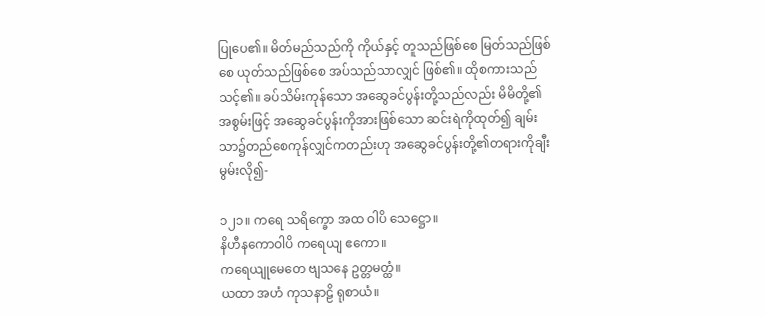ပြုပေ၏။ မိတ်မည်သည်ကို ကိုယ်နှင့် တူသည်ဖြစ်စေ မြတ်သည်ဖြစ်စေ ယုတ်သည်ဖြစ်စေ အပ်သည်သာလျှင် ဖြစ်၏။ ထိုစကားသည် သင့်၏။ ခပ်သိမ်းကုန်သော အဆွေခင်ပွန်းတို့သည်လည်း မိမိတို့၏အစွမ်းဖြင့် အဆွေခင်ပွန်းကိုအားဖြစ်သော ဆင်းရဲကိုထုတ်၍ ချမ်းသာ၌တည်စေကုန်လျှင်ကတည်းဟု အဆွေခင်ပွန်းတို့၏တရားကိုချီးမွမ်းလို၍-

၁၂၁။ ကရေ သရိက္ခော အထ ဝါပိ သေဋ္ဌော။
နိဟီနကောဝါပိ ကရေယျ ဧကော။
ကရေယျုမေတေ ဗျသနေ ဥတ္တမတ္ထံ။
ယထာ အဟံ ကုသနာဠိ ရုစာယံ။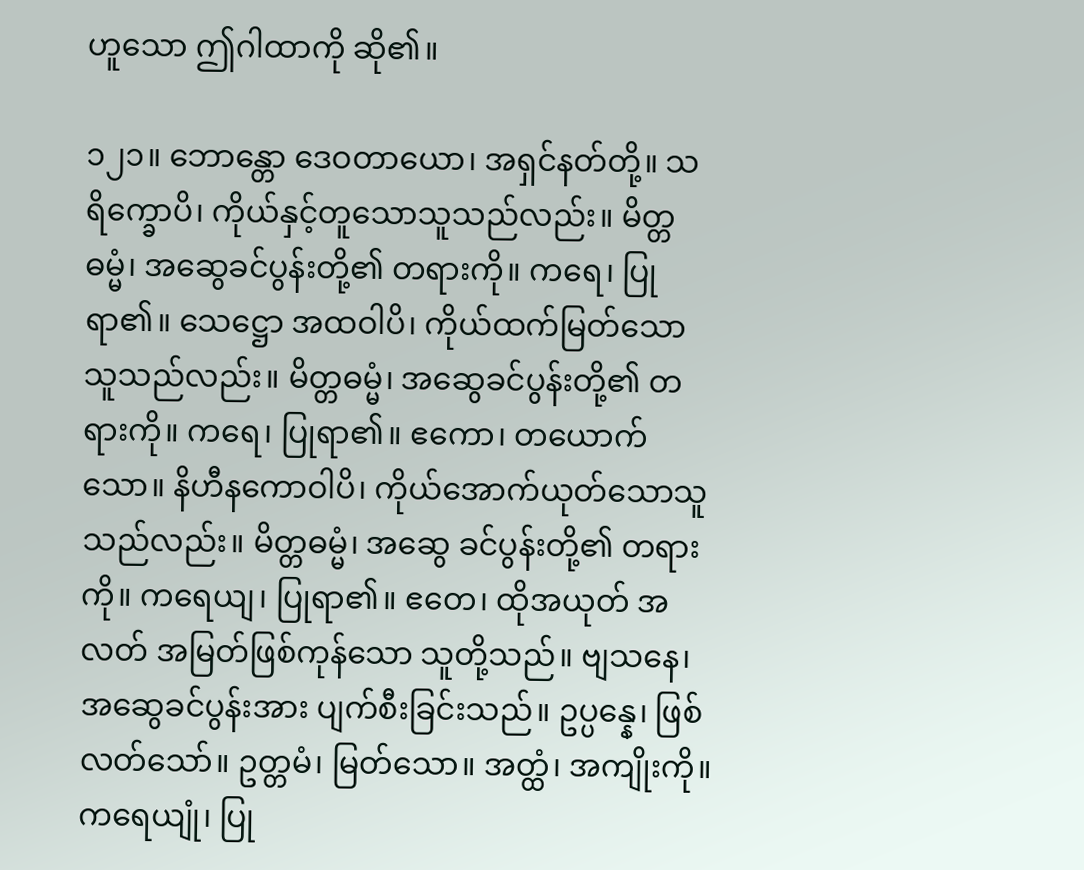ဟူသော ဤဂါထာကို ဆို၏။

၁၂၁။ ဘောန္တော ဒေဝတာယော၊ အရှင်နတ်တို့။ သရိက္ခောပိ၊ ကိုယ်နှင့်တူသောသူသည်လည်း။ မိတ္တဓမ္မံ၊ အဆွေခင်ပွန်းတို့၏ တရားကို။ ကရေ၊ ပြုရာ၏။ သေဋ္ဌော အထဝါပိ၊ ကိုယ်ထက်မြတ်သော သူသည်လည်း။ မိတ္တဓမ္မံ၊ အဆွေခင်ပွန်းတို့၏ တရားကို။ ကရေ၊ ပြုရာ၏။ ဧကော၊ တယောက်သော။ နိဟီနကောဝါပိ၊ ကိုယ်အောက်ယုတ်သောသူသည်လည်း။ မိတ္တဓမ္မံ၊ အဆွေ ခင်ပွန်းတို့၏ တရားကို။ ကရေယျ၊ ပြုရာ၏။ ဧတေ၊ ထိုအယုတ် အလတ် အမြတ်ဖြစ်ကုန်သော သူတို့သည်။ ဗျသနေ၊ အဆွေခင်ပွန်းအား ပျက်စီးခြင်းသည်။ ဥပ္ပန္နေ၊ ဖြစ်လတ်သော်။ ဥတ္တမံ၊ မြတ်သော။ အတ္ထံ၊ အကျိုးကို။ ကရေယျုံ၊ ပြု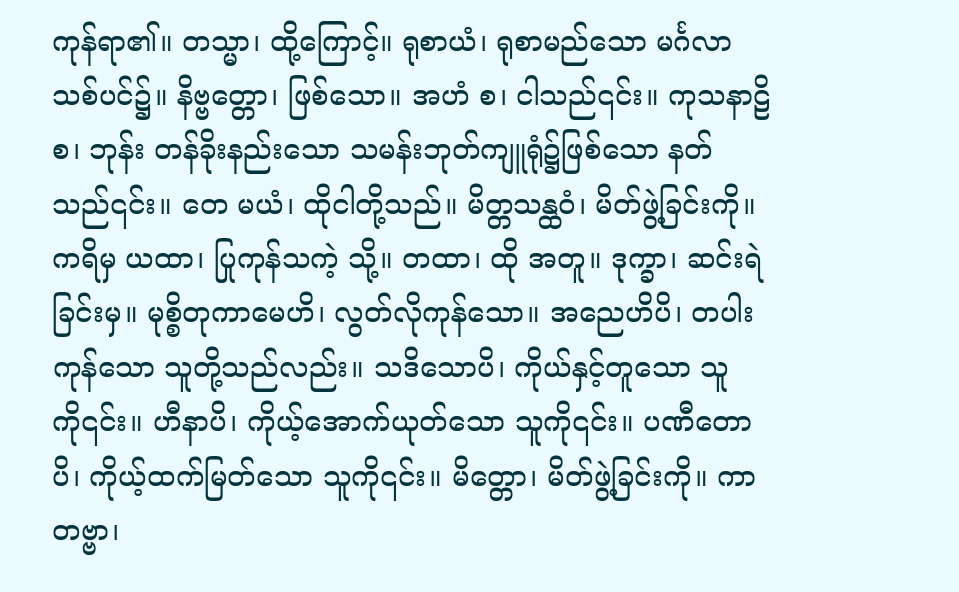ကုန်ရာ၏။ တသ္မာ၊ ထို့ကြောင့်။ ရုစာယံ၊ ရုစာမည်သော မင်္ဂလာသစ်ပင်၌။ နိဗ္ဗတ္တော၊ ဖြစ်သော။ အဟံ စ၊ ငါသည်၎င်း။ ကုသနာဠိ စ၊ ဘုန်း တန်ခိုးနည်းသော သမန်းဘုတ်ကျူရုံ၌ဖြစ်သော နတ်သည်၎င်း။ တေ မယံ၊ ထိုငါတို့သည်။ မိတ္တသန္ထဝံ၊ မိတ်ဖွဲ့ခြင်းကို။ ကရိမှ ယထာ၊ ပြုကုန်သကဲ့ သို့။ တထာ၊ ထို အတူ။ ဒုက္ခာ၊ ဆင်းရဲခြင်းမှ။ မုစ္စိတုကာမေဟိ၊ လွတ်လိုကုန်သော။ အညေဟိပိ၊ တပါးကုန်သော သူတို့သည်လည်း။ သဒိသောပိ၊ ကိုယ်နှင့်တူသော သူကို၎င်း။ ဟီနာပိ၊ ကိုယ့်အောက်ယုတ်သော သူကို၎င်း။ ပဏီတောပိ၊ ကိုယ့်ထက်မြတ်သော သူကို၎င်း။ မိတ္တော၊ မိတ်ဖွဲ့ခြင်းကို။ ကာတဗ္ဗာ၊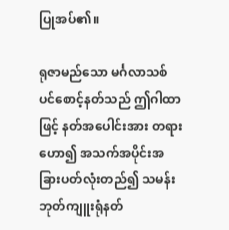ပြုအပ်၏။

ရုဇာမည်သော မင်္ဂလာသစ်ပင်စောင့်နတ်သည် ဤဂါထာဖြင့် နတ်အပေါင်းအား တရား ဟော၍ အသက်အပိုင်းအခြားပတ်လုံးတည်၍ သမန်းဘုတ်ကျူးရုံနတ်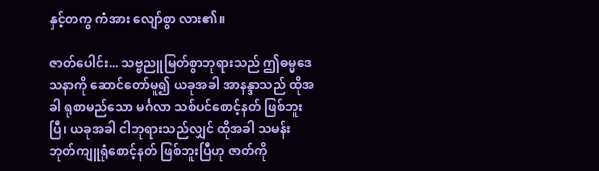နှင့်တကွ ကံအား လျော်စွာ လား၏။

ဇာတ်ပေါင်း... သဗ္ဗညူမြတ်စွာဘုရားသည် ဤဓမ္မဒေသနာကို ဆောင်တော်မူ၍ ယခုအခါ အာနန္ဒာသည် ထိုအခါ ရုစာမည်သော မင်္ဂလာ သစ်ပင်စောင့်နတ် ဖြစ်ဘူးပြီ၊ ယခုအခါ ငါဘုရားသည်လျှင် ထိုအခါ သမန်းဘုတ်ကျူရုံစောင့်နတ် ဖြစ်ဘူးပြီဟု ဇာတ်ကို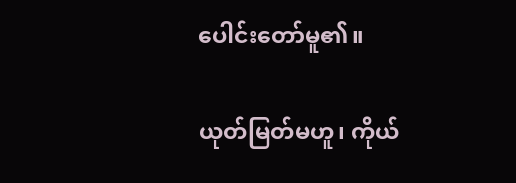ပေါင်းတော်မူ၏။

ယုတ်မြတ်မဟူ၊ ကိုယ်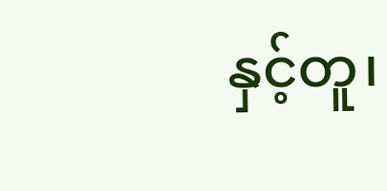နှင့်တူ၊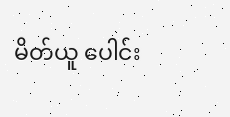မိတ်ယူ ပေါင်း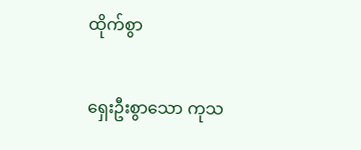ထိုက်စွာ

ရှေးဦးစွာသော ကုသ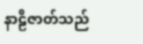နာဠိဇာတ်သည်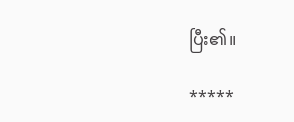ပြီး၏။

*****